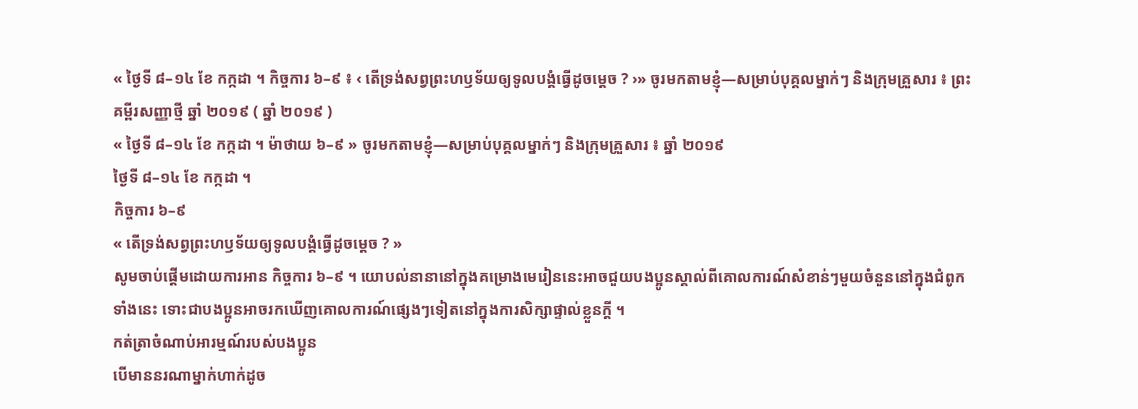« ថ្ងៃទី ៨–១៤ ខែ កក្កដា ។ កិច្ចការ ៦–៩ ៖ ‹ តើទ្រង់សព្វព្រះហឫទ័យឲ្យទូលបង្គំធ្វើដូចម្ដេច ? ›» ចូរមកតាមខ្ញុំ—សម្រាប់បុគ្គលម្នាក់ៗ និងក្រុមគ្រួសារ ៖ ព្រះគម្ពីរសញ្ញាថ្មី ឆ្នាំ ២០១៩ ( ឆ្នាំ ២០១៩ )
« ថ្ងៃទី ៨–១៤ ខែ កក្កដា ។ ម៉ាថាយ ៦–៩ » ចូរមកតាមខ្ញុំ—សម្រាប់បុគ្គលម្នាក់ៗ និងក្រុមគ្រួសារ ៖ ឆ្នាំ ២០១៩
ថ្ងៃទី ៨–១៤ ខែ កក្កដា ។
កិច្ចការ ៦–៩
« តើទ្រង់សព្វព្រះហឫទ័យឲ្យទូលបង្គំធ្វើដូចម្ដេច ? »
សូមចាប់ផ្ដើមដោយការអាន កិច្ចការ ៦–៩ ។ យោបល់នានានៅក្នុងគម្រោងមេរៀននេះអាចជួយបងប្អូនស្គាល់ពីគោលការណ៍សំខាន់ៗមួយចំនួននៅក្នុងជំពូកទាំងនេះ ទោះជាបងប្អូនអាចរកឃើញគោលការណ៍ផ្សេងៗទៀតនៅក្នុងការសិក្សាផ្ទាល់ខ្លួនក្ដី ។
កត់ត្រាចំណាប់អារម្មណ៍របស់បងប្អូន
បើមាននរណាម្នាក់ហាក់ដូច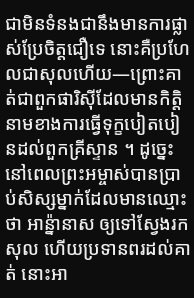ជាមិនទំនងជានឹងមានការផ្លាស់ប្រែចិត្តជឿទេ នោះគឺប្រហែលជាសុលហើយ—ព្រោះគាត់ជាពួកផារិស៊ីដែលមានកិត្តិនាមខាងការធ្វើទុក្ខបៀតបៀនដល់ពួកគ្រីស្ទាន ។ ដូច្នេះនៅពេលព្រះអម្ចាស់បានប្រាប់សិស្សម្នាក់ដែលមានឈ្មោះថា អាន៉្នានាស ឲ្យទៅស្វែងរកសុល ហើយប្រទានពរដល់គាត់ នោះអា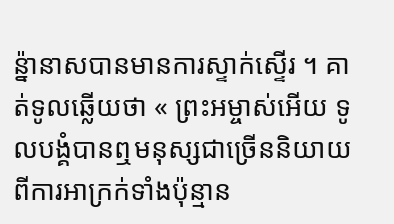ន៉្នានាសបានមានការស្ទាក់ស្ទើរ ។ គាត់ទូលឆ្លើយថា « ព្រះអម្ចាស់អើយ ទូលបង្គំបានឮមនុស្សជាច្រើននិយាយពីការអាក្រក់ទាំងប៉ុន្មាន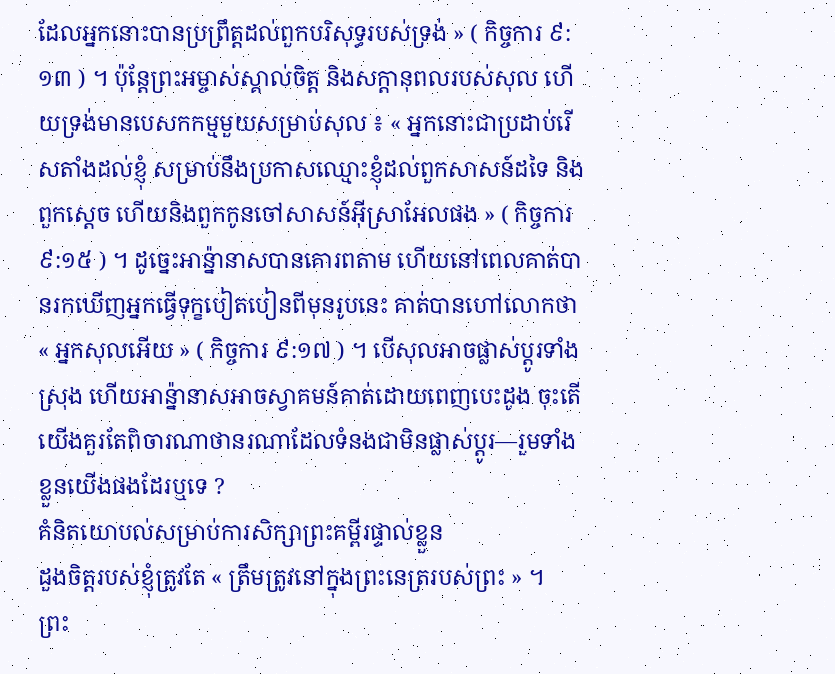ដែលអ្នកនោះបានប្រព្រឹត្តដល់ពួកបរិសុទ្ធរបស់ទ្រង់ » ( កិច្ចការ ៩:១៣ ) ។ ប៉ុន្តែព្រះអម្ចាស់ស្គាល់ចិត្ត និងសក្ដានុពលរបស់សុល ហើយទ្រង់មានបេសកកម្មមួយសម្រាប់សុល ៖ « អ្នកនោះជាប្រដាប់រើសតាំងដល់ខ្ញុំ សម្រាប់នឹងប្រកាសឈ្មោះខ្ញុំដល់ពួកសាសន៍ដទៃ និងពួកស្តេច ហើយនិងពួកកូនចៅសាសន៍អ៊ីស្រាអែលផង » ( កិច្ចការ ៩:១៥ ) ។ ដូច្នេះអាន៉្នានាសបានគោរពតាម ហើយនៅពេលគាត់បានរកឃើញអ្នកធ្វើទុក្ខបៀតបៀនពីមុនរូបនេះ គាត់បានហៅលោកថា « អ្នកសុលអើយ » ( កិច្ចការ ៩:១៧ ) ។ បើសុលអាចផ្លាស់ប្ដូរទាំងស្រុង ហើយអាន្ន៉ានាសអាចស្វាគមន៍គាត់ដោយពេញបេះដូង ចុះតើយើងគួរតែពិចារណាថានរណាដែលទំនងជាមិនផ្លាស់ប្ដូរ—រួមទាំងខ្លួនយើងផងដែរឬទេ ?
គំនិតយោបល់សម្រាប់ការសិក្សាព្រះគម្ពីរផ្ទាល់ខ្លួន
ដួងចិត្តរបស់ខ្ញុំត្រូវតែ « ត្រឹមត្រូវនៅក្នុងព្រះនេត្ររបស់ព្រះ » ។
ព្រះ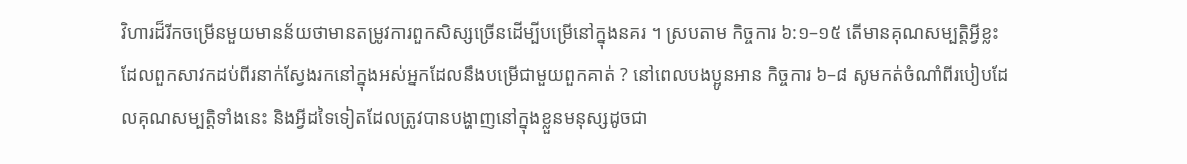វិហារដ៏រីកចម្រើនមួយមានន័យថាមានតម្រូវការពួកសិស្សច្រើនដើម្បីបម្រើនៅក្នុងនគរ ។ ស្របតាម កិច្ចការ ៦:១–១៥ តើមានគុណសម្បត្តិអ្វីខ្លះដែលពួកសាវកដប់ពីរនាក់ស្វែងរកនៅក្នុងអស់អ្នកដែលនឹងបម្រើជាមួយពួកគាត់ ? នៅពេលបងប្អូនអាន កិច្ចការ ៦–៨ សូមកត់ចំណាំពីរបៀបដែលគុណសម្បត្តិទាំងនេះ និងអ្វីដទៃទៀតដែលត្រូវបានបង្ហាញនៅក្នុងខ្លួនមនុស្សដូចជា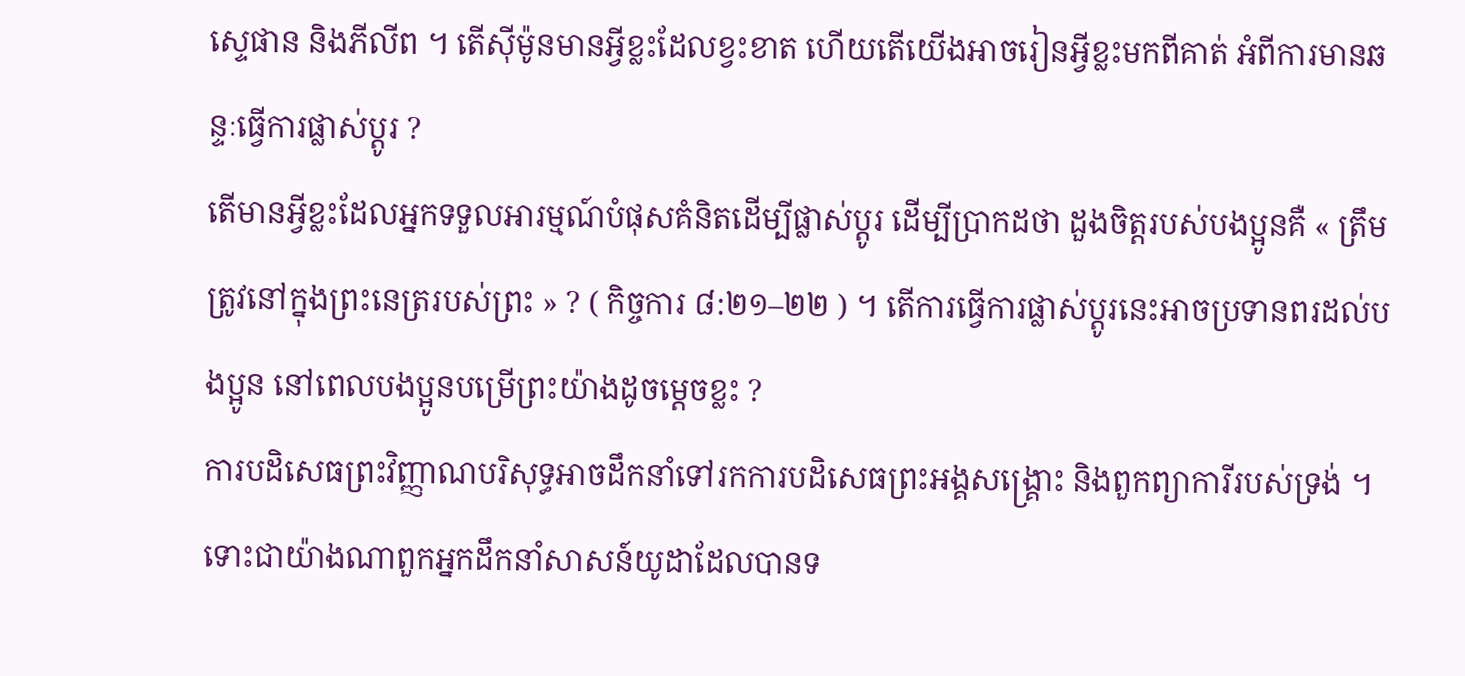ស្ទេផាន និងភីលីព ។ តើស៊ីម៉ូនមានអ្វីខ្លះដែលខ្វះខាត ហើយតើយើងអាចរៀនអ្វីខ្លះមកពីគាត់ អំពីការមានឆន្ទៈធ្វើការផ្លាស់ប្ដូរ ?
តើមានអ្វីខ្លះដែលអ្នកទទួលអារម្មណ៍បំផុសគំនិតដើម្បីផ្លាស់ប្ដូរ ដើម្បីប្រាកដថា ដួងចិត្តរបស់បងប្អូនគឺ « ត្រឹមត្រូវនៅក្នុងព្រះនេត្ររបស់ព្រះ » ? ( កិច្ចការ ៨:២១–២២ ) ។ តើការធ្វើការផ្លាស់ប្ដូរនេះអាចប្រទានពរដល់បងប្អូន នៅពេលបងប្អូនបម្រើព្រះយ៉ាងដូចម្ដេចខ្លះ ?
ការបដិសេធព្រះវិញ្ញាណបរិសុទ្ធអាចដឹកនាំទៅរកការបដិសេធព្រះអង្គសង្គ្រោះ និងពួកព្យាការីរបស់ទ្រង់ ។
ទោះជាយ៉ាងណាពួកអ្នកដឹកនាំសាសន៍យូដាដែលបានទ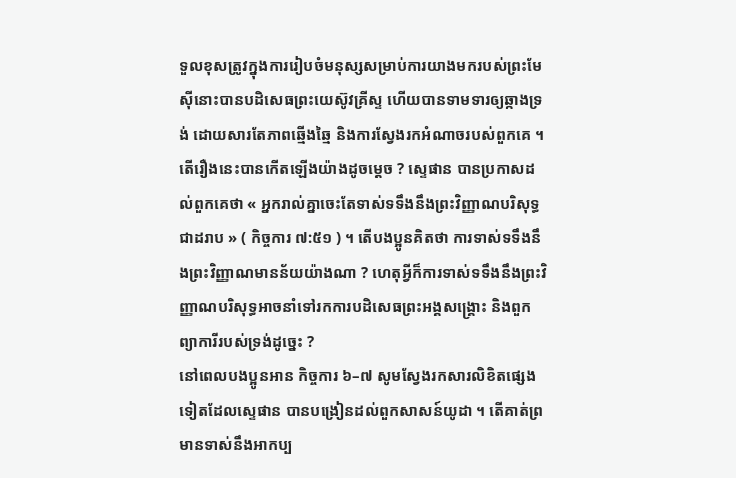ទួលខុសត្រូវក្នុងការរៀបចំមនុស្សសម្រាប់ការយាងមករបស់ព្រះមែស៊ីនោះបានបដិសេធព្រះយេស៊ូវគ្រីស្ទ ហើយបានទាមទារឲ្យឆ្កាងទ្រង់ ដោយសារតែភាពឆ្មើងឆ្មៃ និងការស្វែងរកអំណាចរបស់ពួកគេ ។ តើរឿងនេះបានកើតឡើងយ៉ាងដូចម្ដេច ? ស្ទេផាន បានប្រកាសដល់ពួកគេថា « អ្នករាល់គ្នាចេះតែទាស់ទទឹងនឹងព្រះវិញ្ញាណបរិសុទ្ធជាដរាប » ( កិច្ចការ ៧:៥១ ) ។ តើបងប្អូនគិតថា ការទាស់ទទឹងនឹងព្រះវិញ្ញាណមានន័យយ៉ាងណា ? ហេតុអ្វីក៏ការទាស់ទទឹងនឹងព្រះវិញ្ញាណបរិសុទ្ធអាចនាំទៅរកការបដិសេធព្រះអង្គសង្គ្រោះ និងពួកព្យាការីរបស់ទ្រង់ដូច្នេះ ?
នៅពេលបងប្អូនអាន កិច្ចការ ៦–៧ សូមស្វែងរកសារលិខិតផ្សេងទៀតដែលស្ទេផាន បានបង្រៀនដល់ពួកសាសន៍យូដា ។ តើគាត់ព្រមានទាស់នឹងអាកប្ប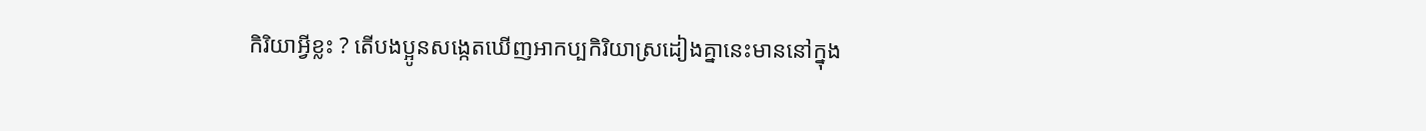កិរិយាអ្វីខ្លះ ? តើបងប្អូនសង្កេតឃើញអាកប្បកិរិយាស្រដៀងគ្នានេះមាននៅក្នុង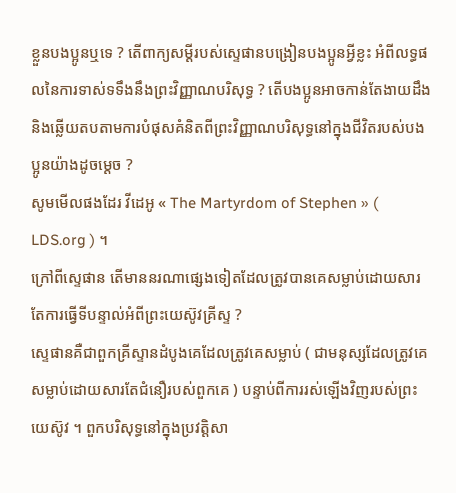ខ្លួនបងប្អូនឬទេ ? តើពាក្យសម្ដីរបស់ស្ទេផានបង្រៀនបងប្អូនអ្វីខ្លះ អំពីលទ្ធផលនៃការទាស់ទទឹងនឹងព្រះវិញ្ញាណបរិសុទ្ធ ? តើបងប្អូនអាចកាន់តែងាយដឹង និងឆ្លើយតបតាមការបំផុសគំនិតពីព្រះវិញ្ញាណបរិសុទ្ធនៅក្នុងជីវិតរបស់បងប្អូនយ៉ាងដូចម្ដេច ?
សូមមើលផងដែរ វីដេអូ « The Martyrdom of Stephen » ( LDS.org ) ។
ក្រៅពីស្ទេផាន តើមាននរណាផ្សេងទៀតដែលត្រូវបានគេសម្លាប់ដោយសារតែការធ្វើទីបន្ទាល់អំពីព្រះយេស៊ូវគ្រីស្ទ ?
ស្ទេផានគឺជាពួកគ្រីស្ទានដំបូងគេដែលត្រូវគេសម្លាប់ ( ជាមនុស្សដែលត្រូវគេសម្លាប់ដោយសារតែជំនឿរបស់ពួកគេ ) បន្ទាប់ពីការរស់ឡើងវិញរបស់ព្រះយេស៊ូវ ។ ពួកបរិសុទ្ធនៅក្នុងប្រវត្តិសា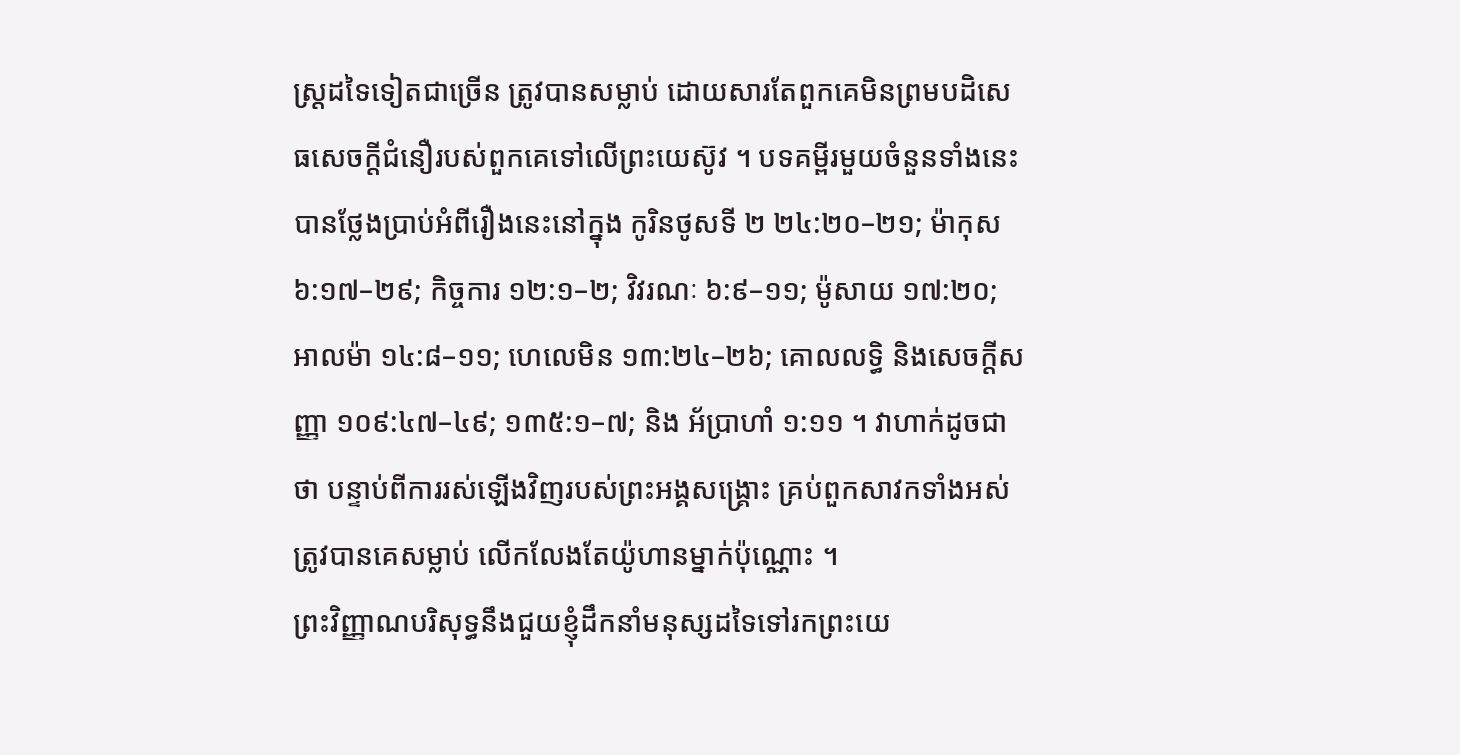ស្ត្រដទៃទៀតជាច្រើន ត្រូវបានសម្លាប់ ដោយសារតែពួកគេមិនព្រមបដិសេធសេចក្ដីជំនឿរបស់ពួកគេទៅលើព្រះយេស៊ូវ ។ បទគម្ពីរមួយចំនួនទាំងនេះបានថ្លែងប្រាប់អំពីរឿងនេះនៅក្នុង កូរិនថូសទី ២ ២៤:២០–២១; ម៉ាកុស ៦:១៧–២៩; កិច្ចការ ១២:១–២; វិវរណៈ ៦:៩–១១; ម៉ូសាយ ១៧:២០; អាលម៉ា ១៤:៨–១១; ហេលេមិន ១៣:២៤–២៦; គោលលទ្ធិ និងសេចក្ដីសញ្ញា ១០៩:៤៧–៤៩; ១៣៥:១–៧; និង អ័ប្រាហាំ ១:១១ ។ វាហាក់ដូចជាថា បន្ទាប់ពីការរស់ឡើងវិញរបស់ព្រះអង្គសង្គ្រោះ គ្រប់ពួកសាវកទាំងអស់ត្រូវបានគេសម្លាប់ លើកលែងតែយ៉ូហានម្នាក់ប៉ុណ្ណោះ ។
ព្រះវិញ្ញាណបរិសុទ្ធនឹងជួយខ្ញុំដឹកនាំមនុស្សដទៃទៅរកព្រះយេ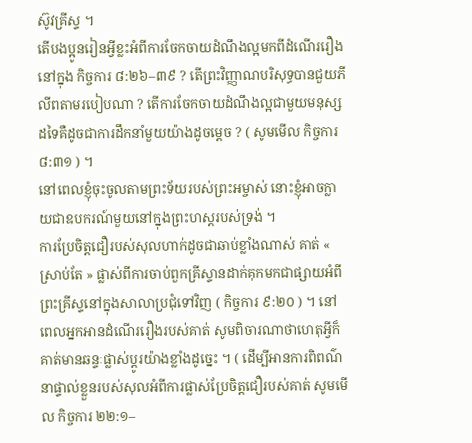ស៊ូវគ្រីស្ទ ។
តើបងប្អូនរៀនអ្វីខ្លះអំពីការចែកចាយដំណឹងល្អមកពីដំណើររឿងនៅក្នុង កិច្ចការ ៨:២៦–៣៩ ? តើព្រះវិញ្ញាណបរិសុទ្ធបានជួយភីលីពតាមរបៀបណា ? តើការចែកចាយដំណឹងល្អជាមួយមនុស្សដទៃគឺដូចជាការដឹកនាំមួយយ៉ាងដូចម្ដេច ? ( សូមមើល កិច្ចការ ៨:៣១ ) ។
នៅពេលខ្ញុំចុះចូលតាមព្រះទ័យរបស់ព្រះអម្ចាស់ នោះខ្ញុំអាចក្លាយជាឧបករណ៍មួយនៅក្នុងព្រះហស្តរបស់ទ្រង់ ។
ការប្រែចិត្តជឿរបស់សុលហាក់ដូចជាឆាប់ខ្លាំងណាស់ គាត់ « ស្រាប់តែ » ផ្លាស់ពីការចាប់ពួកគ្រីស្ទានដាក់គុកមកជាផ្សាយអំពីព្រះគ្រីស្ទនៅក្នុងសាលាប្រជុំទៅវិញ ( កិច្ចការ ៩:២០ ) ។ នៅពេលអ្នកអានដំណើររឿងរបស់គាត់ សូមពិចារណាថាហេតុអ្វីក៏គាត់មានឆន្ទៈផ្លាស់ប្ដូរយ៉ាងខ្លាំងដូច្នេះ ។ ( ដើម្បីអានការពិពណ៌នាផ្ទាល់ខ្លួនរបស់សុលអំពីការផ្លាស់ប្រែចិត្តជឿរបស់គាត់ សូមមើល កិច្ចការ ២២:១–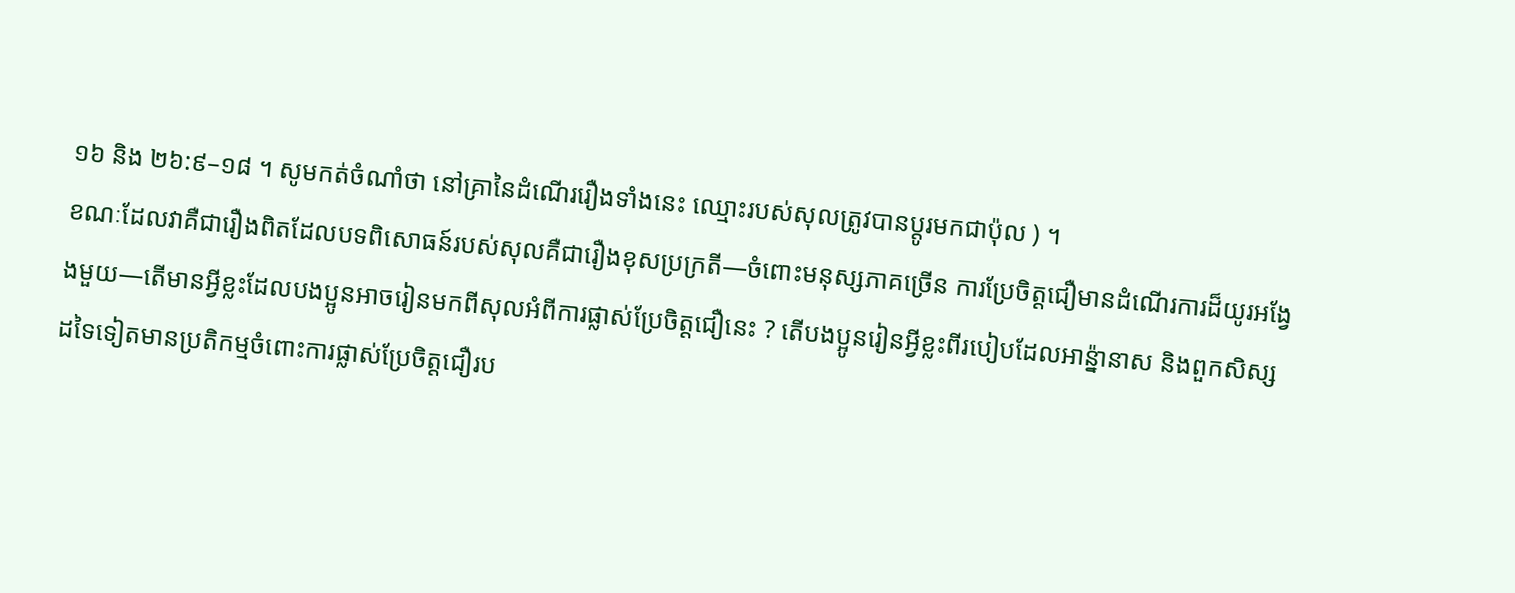១៦ និង ២៦:៩–១៨ ។ សូមកត់ចំណាំថា នៅគ្រានៃដំណើររឿងទាំងនេះ ឈ្មោះរបស់សុលត្រូវបានប្ដូរមកជាប៉ុល ) ។
ខណៈដែលវាគឺជារឿងពិតដែលបទពិសោធន៍របស់សុលគឺជារឿងខុសប្រក្រតី—ចំពោះមនុស្សភាគច្រើន ការប្រែចិត្តជឿមានដំណើរការដ៏យូរអង្វែងមួយ—តើមានអ្វីខ្លះដែលបងប្អូនអាចរៀនមកពីសុលអំពីការផ្លាស់ប្រែចិត្តជឿនេះ ? តើបងប្អូនរៀនអ្វីខ្លះពីរបៀបដែលអាន្ន៉ានាស និងពួកសិស្សដទៃទៀតមានប្រតិកម្មចំពោះការផ្លាស់ប្រែចិត្តជឿរប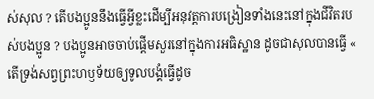ស់សុល ? តើបងប្អូននឹងធ្វើអ្វីខ្លះដើម្បីអនុវត្តការបង្រៀនទាំងនេះនៅក្នុងជីវិតរបស់បងប្អូន ? បងប្អូនអាចចាប់ផ្ដើមសួរនៅក្នុងការអធិស្ឋាន ដូចជាសុលបានធ្វើ « តើទ្រង់សព្វព្រះហឫទ័យឲ្យទូលបង្គំធ្វើដូច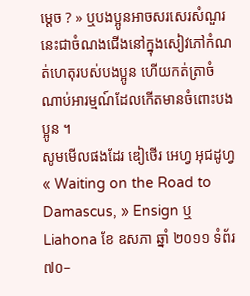ម្ដេច ? » ឬបងប្អូនអាចសរសេរសំណួរនេះជាចំណងជើងនៅក្នុងសៀវភៅកំណត់ហេតុរបស់បងប្អូន ហើយកត់ត្រាចំណាប់អារម្មណ៍ដែលកើតមានចំពោះបងប្អូន ។
សូមមើលផងដែរ ឌៀថើរ អេហ្វ អុជដូហ្វ « Waiting on the Road to Damascus, » Ensign ឬ Liahona ខែ ឧសភា ឆ្នាំ ២០១១ ទំព័រ ៧០–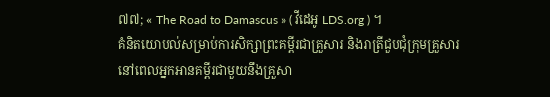៧៧; « The Road to Damascus » ( វីដេអូ LDS.org ) ។
គំនិតយោបល់សម្រាប់ការសិក្សាព្រះគម្ពីរជាគ្រួសារ និងរាត្រីជួបជុំក្រុមគ្រួសារ
នៅពេលអ្នកអានគម្ពីរជាមួយនឹងគ្រួសា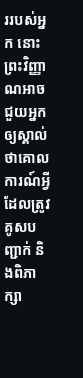ររបស់អ្នក នោះព្រះវិញ្ញាណអាចជួយអ្នកឲ្យស្គាល់ថាគោលការណ៍អ្វីដែលត្រូវគូសបញ្ជាក់ និងពិភាក្សា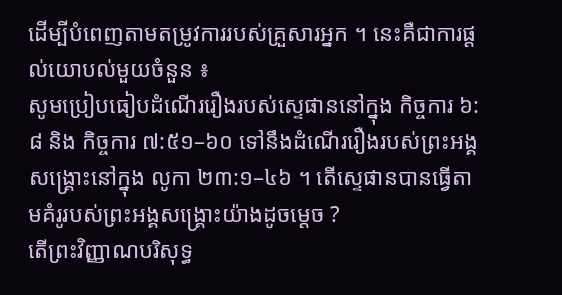ដើម្បីបំពេញតាមតម្រូវការរបស់គ្រួសារអ្នក ។ នេះគឺជាការផ្ដល់យោបល់មួយចំនួន ៖
សូមប្រៀបធៀបដំណើររឿងរបស់ស្ទេផាននៅក្នុង កិច្ចការ ៦:៨ និង កិច្ចការ ៧:៥១–៦០ ទៅនឹងដំណើររឿងរបស់ព្រះអង្គសង្គ្រោះនៅក្នុង លូកា ២៣:១–៤៦ ។ តើស្ទេផានបានធ្វើតាមគំរូរបស់ព្រះអង្គសង្គ្រោះយ៉ាងដូចម្ដេច ?
តើព្រះវិញ្ញាណបរិសុទ្ធ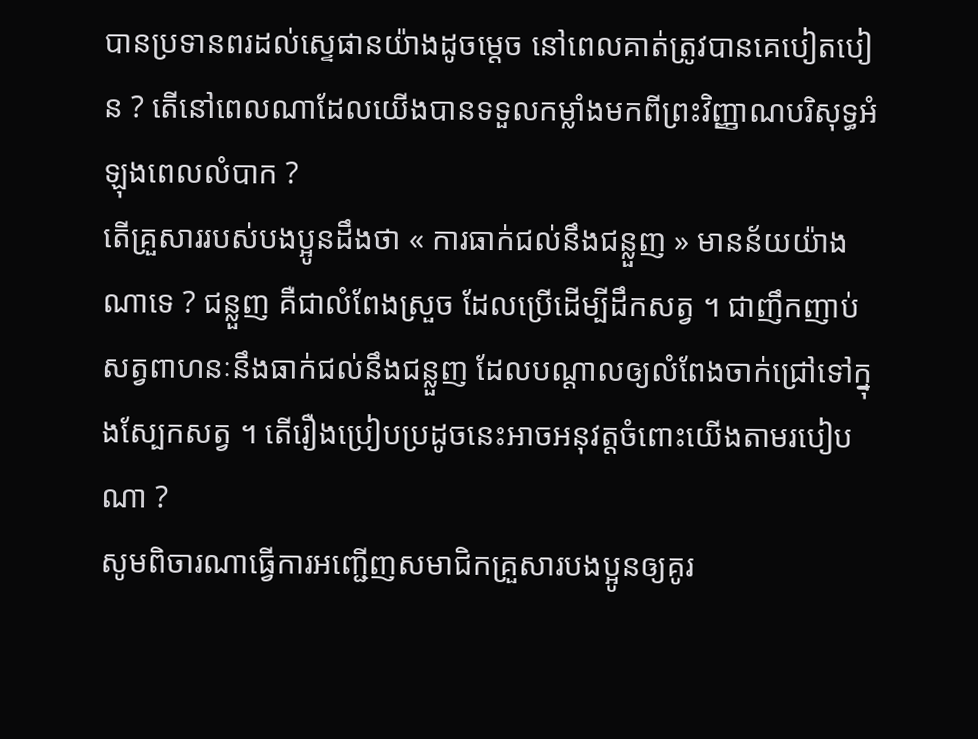បានប្រទានពរដល់ស្ទេផានយ៉ាងដូចម្ដេច នៅពេលគាត់ត្រូវបានគេបៀតបៀន ? តើនៅពេលណាដែលយើងបានទទួលកម្លាំងមកពីព្រះវិញ្ញាណបរិសុទ្ធអំឡុងពេលលំបាក ?
តើគ្រួសាររបស់បងប្អូនដឹងថា « ការធាក់ជល់នឹងជន្លួញ » មានន័យយ៉ាងណាទេ ? ជន្លួញ គឺជាលំពែងស្រួច ដែលប្រើដើម្បីដឹកសត្វ ។ ជាញឹកញាប់ សត្វពាហនៈនឹងធាក់ជល់នឹងជន្លួញ ដែលបណ្ដាលឲ្យលំពែងចាក់ជ្រៅទៅក្នុងស្បែកសត្វ ។ តើរឿងប្រៀបប្រដូចនេះអាចអនុវត្តចំពោះយើងតាមរបៀបណា ?
សូមពិចារណាធ្វើការអញ្ជើញសមាជិកគ្រួសារបងប្អូនឲ្យគូរ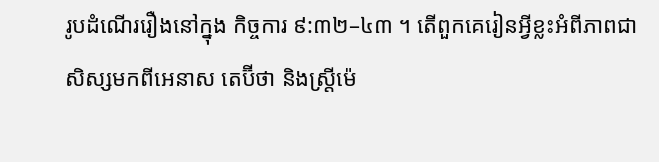រូបដំណើររឿងនៅក្នុង កិច្ចការ ៩:៣២–៤៣ ។ តើពួកគេរៀនអ្វីខ្លះអំពីភាពជាសិស្សមកពីអេនាស តេប៊ីថា និងស្ត្រីម៉េ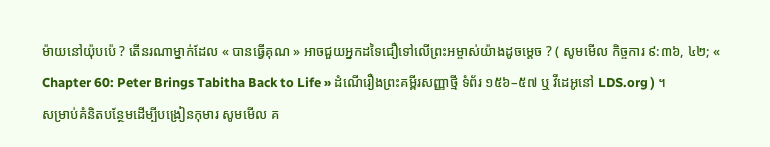ម៉ាយនៅយ៉ុបប៉េ ? តើនរណាម្នាក់ដែល « បានធ្វើគុណ » អាចជួយអ្នកដទៃជឿទៅលើព្រះអម្ចាស់យ៉ាងដូចម្ដេច ? ( សូមមើល កិច្ចការ ៩:៣៦, ៤២; « Chapter 60: Peter Brings Tabitha Back to Life » ដំណើរឿងព្រះគម្ពីរសញ្ញាថ្មី ទំព័រ ១៥៦–៥៧ ឬ វីដេអូនៅ LDS.org ) ។
សម្រាប់គំនិតបន្ថែមដើម្បីបង្រៀនកុមារ សូមមើល គ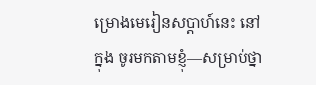ម្រោងមេរៀនសប្ដាហ៍នេះ នៅក្នុង ចូរមកតាមខ្ញុំ—សម្រាប់ថ្នា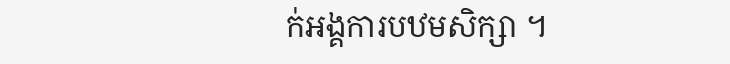ក់អង្គការបឋមសិក្សា ។